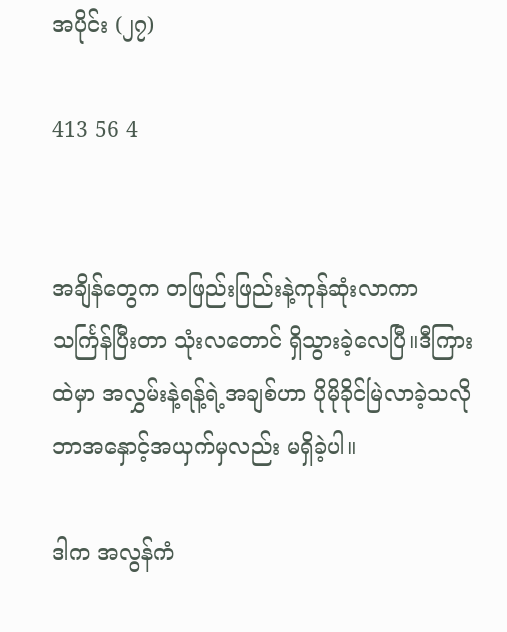အပိုင်း (၂၇)

413 56 4


အချိန်တွေက တဖြည်းဖြည်းနဲ့ကုန်ဆုံးလာကာ သင်္ကြန်ပြီးတာ သုံးလတောင် ရှိသွားခဲ့လေပြီ။ဒီကြားထဲမှာ အလွှမ်းနဲ့ရန့်ရဲ့အချစ်ဟာ ပိုမိုခိုင်မြဲလာခဲ့သလို ဘာအနှောင့်အယှက်မှလည်း မရှိခဲ့ပါ။

ဒါက အလွန်ကံ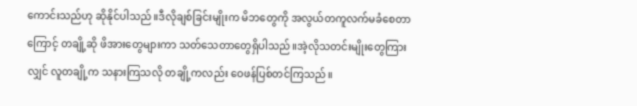ကောင်းသည်ဟု ဆိုနိုင်ပါသည်။ဒီလိုချစ်ခြင်းမျိုးက မိဘတွေကို အလွယ်တကူလက်မခံစေတာကြောင့် တချို့ဆို ဖိအားတွေများကာ သတ်သေတာတွေရှိပါသည်။အဲ့လိုသတင်းမျိုးတွေကြားလျှင် လူတချို့က သနားကြသလို တချို့ကလည်း ဝေဖန်ပြစ်တင်ကြသည်။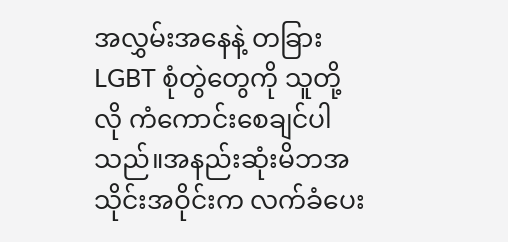အလွှမ်းအနေနဲ့ တခြားLGBT စုံတွဲတွေကို သူတို့လို ကံကောင်းစေချင်ပါသည်။အနည်းဆုံးမိဘအသိုင်းအဝိုင်းက လက်ခံပေး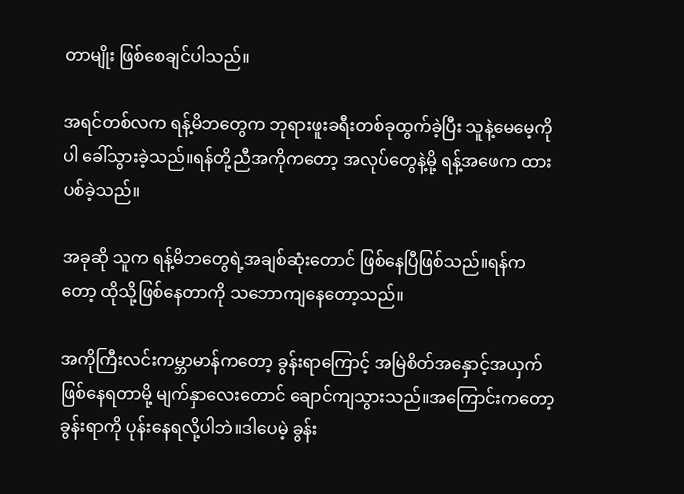တာမျိုး ဖြစ်စေချင်ပါသည်။

အရင်တစ်လက ရန့်မိဘတွေက ဘုရားဖူးခရီးတစ်ခုထွက်ခဲ့ပြီး သူနဲ့မေမေ့ကိုပါ ခေါ်သွားခဲ့သည်။ရန်တို့ညီအကိုကတော့ အလုပ်တွေနဲ့မို့ ရန့်အဖေက ထားပစ်ခဲ့သည်။

အခုဆို သူက ရန့်မိဘတွေရဲ့အချစ်ဆုံးတောင် ဖြစ်နေပြီဖြစ်သည်။ရန်ကတော့ ထိုသို့ဖြစ်နေတာကို သဘောကျနေတော့သည်။

အကိုကြီးလင်းကမ္ဘာမာန်ကတော့ ခွန်းရာကြောင့် အမြဲစိတ်အနှောင့်အယှက်ဖြစ်နေရတာမို့ မျက်နှာလေးတောင် ချောင်ကျသွားသည်။အကြောင်းကတော့ ခွန်းရာကို ပုန်းနေရလို့ပါဘဲ။ဒါပေမဲ့ ခွန်း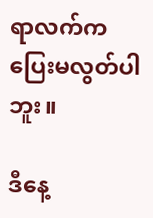ရာလက်က ပြေးမလွတ်ပါဘူး။

ဒီနေ့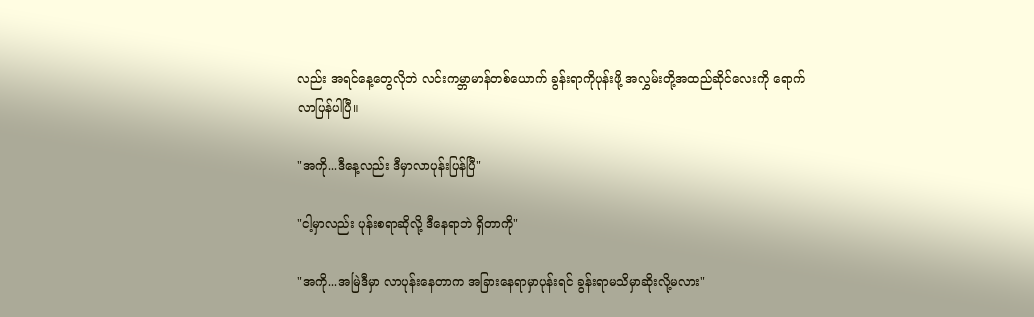လည်း အရင်နေ့တွေလိုဘဲ လင်းကမ္ဘာမာန်တစ်ယောက် ခွန်းရာကိုပုန်းဖို့ အလွှမ်းတို့အထည်ဆိုင်လေးကို ရောက်လာပြန်ပါပြီ။

"အကို...ဒီနေ့လည်း ဒီမှာလာပုန်းပြန်ပြီ"

"ငါ့မှာလည်း ပုန်းစရာဆိုလို့ ဒီနေရာဘဲ ရှိတာကို"

"အကို...အမြဲဒီမှာ လာပုန်းနေတာက အခြားနေရာမှာပုန်းရင် ခွန်းရာမသိမှာဆိုးလို့မလား"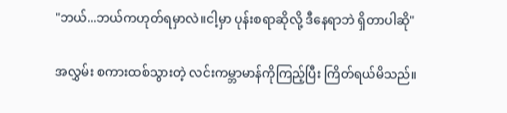"ဘယ်...ဘယ်ကဟုတ်ရမှာလဲ။ငါ့မှာ ပုန်းစရာဆိုလို့ ဒီနေရာဘဲ ရှိတာပါဆို"

အလွှမ်း စကားထစ်သွားတဲ့ လင်းကမ္ဘာမာန်ကိုကြည့်ပြီး ကြိတ်ရယ်မိသည်။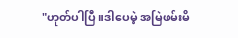"ဟုတ်ပါပြီ။ဒါပေမဲ့ အမြဲဖမ်းမိ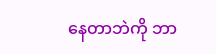နေတာဘဲကို ဘာ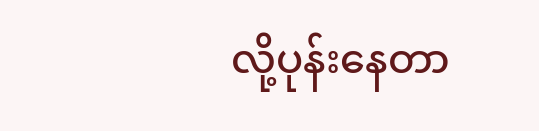လို့ပုန်းနေတာ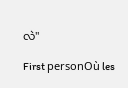လဲ"

First personOù les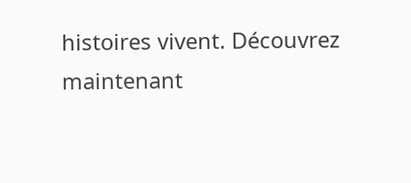histoires vivent. Découvrez maintenant